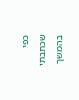כפי שכתבתי בהמשך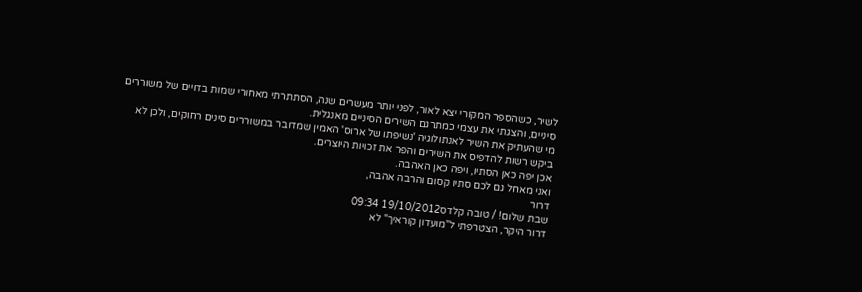לשיר, כשהספר המקורי יצא לאור, לפני יותר מעשרים שנה, הסתתרתי מאחורי שמות בדויים של משוררים סיניים, והצגתי את עצמי כמתרגם השירים הסיניים מאנגלית.
מי שהעתיק את השיר לאנתולוגיה 'נשיפתו של ארוס' האמין שמדובר במשוררים סינים רחוקים, ולכן לא ביקש רשות להדפיס את השירים והפר את זכויות היוצרים.
אכן יפה כאן הסתיו, ויפה כאן האהבה.
ואני מאחל גם לכם סתיו קסום והרבה אהבה,
דרור
שבת שלום! / טובה קלדס19/10/2012 09:34
דרור היקר, הצטרפתי ל"מועדון קוראיך" לא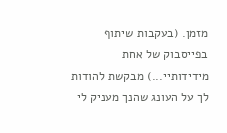מזמן. (בעקבות שיתוף בפייסבוק של אחת מידידותיי...) מבקשת להודות לך על העונג שהנך מעניק לי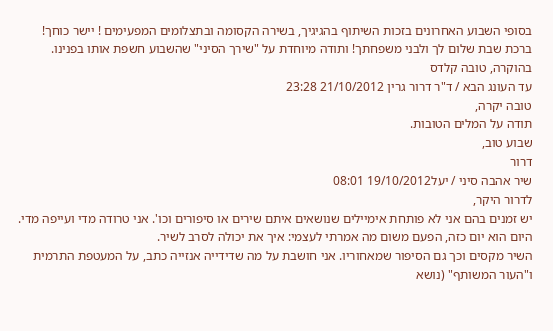בסופי השבוע האחרונים בזכות השיתוף בהגיגיך, בשירה הקסומה ובתצלומים המפעימים ! יישר כוחך! ברכת שבת שלום לך ולבני משפחתך! ותודה מיוחדת על "שירך הסיני" שהשבוע חשפת אותו בפנינו. בהוקרה, טובה קלדס
עד העונג הבא / ד"ר דרור גרין 21/10/2012 23:28
טובה יקרה,
תודה על המלים הטובות.
שבוע טוב,
דרור
שיר אהבה סיני / יעל19/10/2012 08:01
לדרור היקר,
יש זמנים בהם אני לא פותחת אימיילים שנושאים איתם שירים או סיפורים וכו'. אני טרודה מדי ועייפה מדי. היום הוא יום כזה, הפעם משום מה אמרתי לעצמי: איך את יכולה לסרב לשיר.
השיר מקסים וכך גם הסיפור שמאחוריו. אני חושבת על מה שדידייה אנזייה כתב, על המעטפת התרמית ו"העור המשותף" (נושא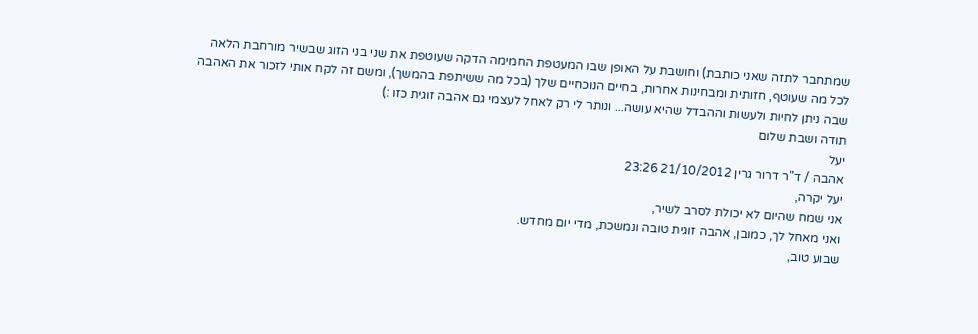שמתחבר לתזה שאני כותבת) וחושבת על האופן שבו המעטפת החמימה הדקה שעוטפת את שני בני הזוג שבשיר מורחבת הלאה לכל מה שעוטף, חזותית ומבחינות אחרות, בחיים הנוכחיים שלך (בכל מה ששיתפת בהמשך), ומשם זה לקח אותי לזכור את האהבה שבה ניתן לחיות ולעשות וההבדל שהיא עושה... ונותר לי רק לאחל לעצמי גם אהבה זוגית כזו :)
תודה ושבת שלום
יעל
אהבה / ד"ר דרור גרין 21/10/2012 23:26
יעל יקרה,
אני שמח שהיום לא יכולת לסרב לשיר,
ואני מאחל לך, כמובן, אהבה זוגית טובה ונמשכת, מדי יום מחדש.
שבוע טוב,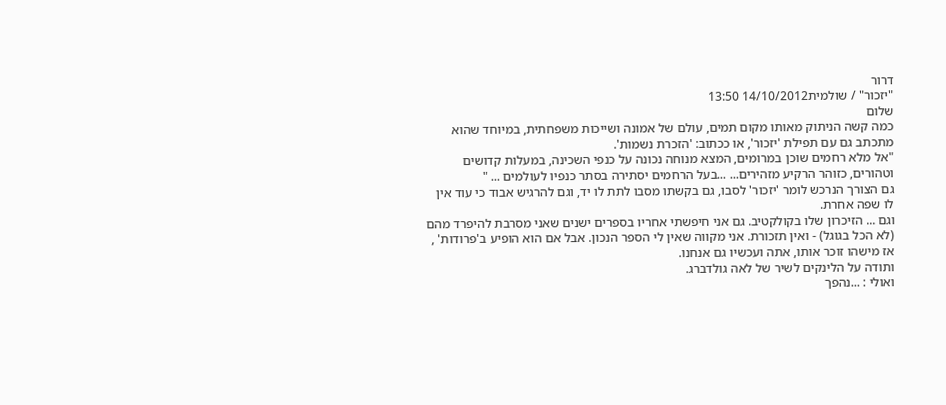דרור
"יזכור" / שולמית14/10/2012 13:50
שלום
כמה קשה הניתוק מאותו מקום תמים, עולם של אמונה ושייכות משפחתית, במיוחד שהוא מתכתב גם עם תפילת 'יזכור', או ככתוב: 'הזכרת נשמות'.
"אל מלא רחמים שוכן במרומים, המצא מנוחה נכונה על כנפי השכינה, במעלות קדושים וטהורים, כזוהר הרקיע מזהירים... ...בעל הרחמים יסתירה בסתר כנפיו לעולמים ... "
גם הצורך הנרכש לומר 'יזכור' לסבו, גם בקשתו מסבו לתת לו יד, וגם להרגיש אבוד כי עוד אין לו שפה אחרת.
וגם ... הזיכרון שלו בקולקטיב. גם אני חיפשתי אחריו בספרים ישנים שאני מסרבת להיפרד מהם (לא הכל בגוגל) - ואין תזכורת. אני מקווה שאין לי הספר הנכון. אבל אם הוא הופיע ב'פרודות' , אז מישהו זוכר אותו, אתה ועכשיו גם אנחנו.
ותודה על הלינקים לשיר של לאה גולדברג.
ואולי : ...נהפך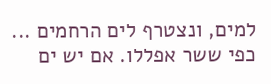למים, ונצטרף לים הרחמים ... כפי ששר אפללו. אם יש ים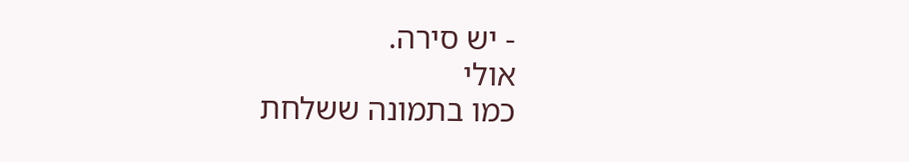- יש סירה.
אולי
כמו בתמונה ששלחת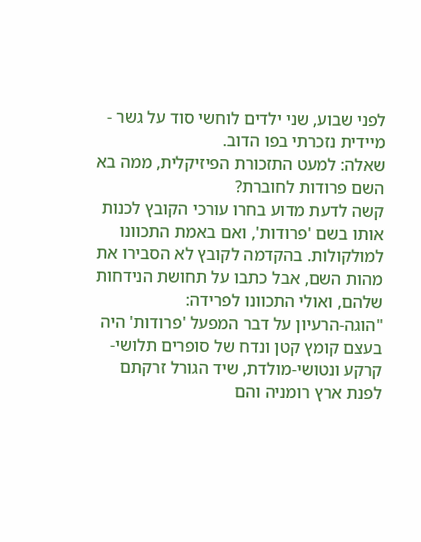לפני שבוע, שני ילדים לוחשי סוד על גשר - מיידית נזכרתי בפו הדוב.
שאלה: למעט התזכורת הפיזיקלית, ממה בא השם פרודות לחוברת?
קשה לדעת מדוע בחרו עורכי הקובץ לכנות אותו בשם 'פרודות', ואם באמת התכוונו למולקולות. בהקדמה לקובץ לא הסבירו את מהות השם, אבל כתבו על תחושת הנידחות שלהם, ואולי התכוונו לפרידה:
"הוגה-הרעיון על דבר המפעל 'פרודות' היה בעצם קומץ קטן ונדח של סופרים תלושי-קרקע ונטושי-מולדת, שיד הגורל זרקתם לפנת ארץ רומניה והם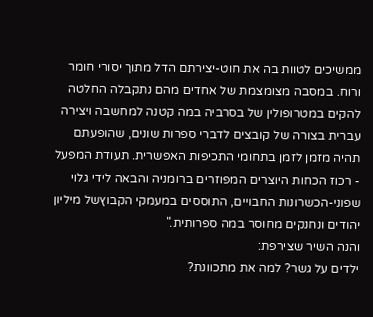ממשיכים לטוות בה את חוט-יצירתם הדל מתוך יסורי חומר ורוח. במסבה מצומצמת של אחדים מהם נתקבלה החלטה להקים במטרופולין של בסרביה במה קטנה למחשבה ויצירה עברית בצורה של קובצים לדברי ספרות שונים, שהופעתם תהיה מזמן לזמן בתחומי התכיפות האפשרית. תעודת המפעל - רכוז הכחות היוצרים המפוזרים ברומניה והבאה לידי גלוי שפוני-הכשרונות החבויים, התוססים במעמקי הקבוץשל מיליון יהודים ונחנקים מחוסר במה ספרותית."
והנה השיר שצירפת:
ילדים על גשר? למה את מתכוונת?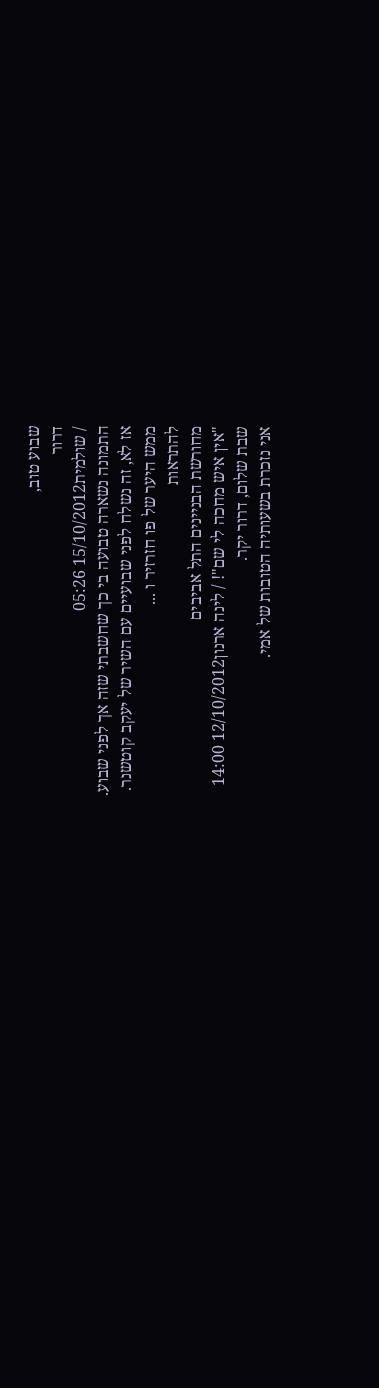שבוע טוב,
דרור
/ שולמית15/10/2012 05:26
התמונה נשארה טבועה בי כך שחשבתי שזה אך לפני שבוע.
אז לא, זה נשלח לפני שבועיים עם השיר של יעקב קוטשנר.
ממש היער של פו חזרזיר ו ...
להתראות
מחורשת הבניינים התל אביבים
"אין איש מחכה לי שם"! / לינה ארנון12/10/2012 14:00
שבת שלום, דרור יקר.
אני נזכרת בשעותיה הטובות של אמי.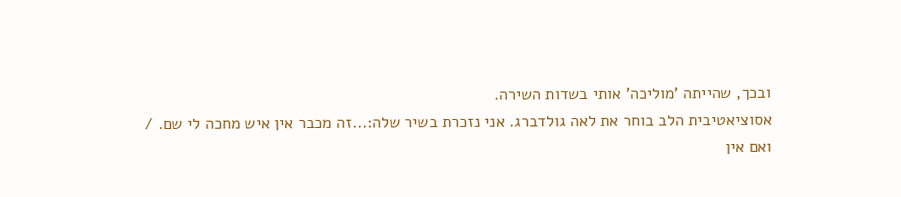ובכך, שהייתה 'מוליכה' אותי בשדות השירה.
אסוציאטיבית הלב בוחר את לאה גולדברג. אני נזכרת בשיר שלה:...זה מכבר אין איש מחכה לי שם. /
ואם אין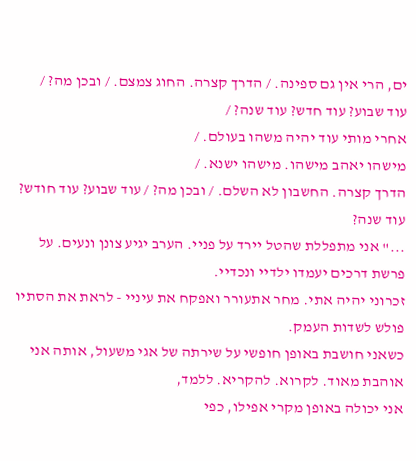ים, הרי אין גם ספינה. / הדרך קצרה. החוג צמצם. / ובכן מה? /
עוד שבוע? עוד חדש? עוד שנה? /
אחרי מותי עוד יהיה משהו בעולם. /
מישהו יאהב מישהו. מישהו ישנא. /
הדרך קצרה. החשבון לא השלם. / ובכן מה? / עוד שבוע? עוד חודש? עוד שנה?
..." אני מתפללת שהטל יירד על פניי. הערב יגיע צונן ונעים. על פרשת דרכים יעמדו ילדיי ונכדיי.
זכרוני יהיה אתי. מחר אתעורר ואפקח את עיניי - לראת את הסתיו פולש לשדות העמק.
כשאני חושבת באופן חופשי על שירתה של אגי משעול, אותה אני אוהבת מאוד. לקרוא. להקריא. ללמד,
אני יכולה באופן מקרי אפילו, כפי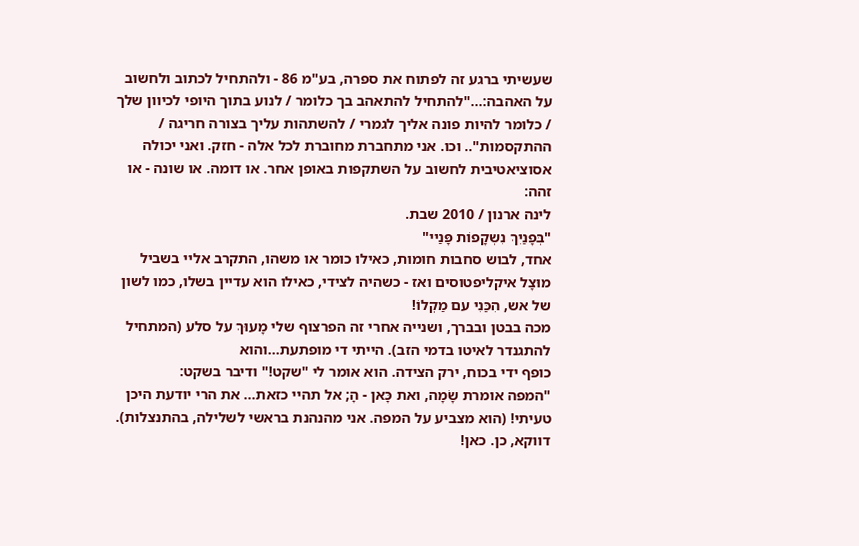שעשיתי ברגע זה לפתוח את ספרה, בע"מ 86 - ולהתחיל לכתוב ולחשוב על האהבה:..."להתחיל להתאהב בך כלומר / לנוע בתוך היופי לכיוון שלך / כלומר להיות פונה אליך לגמרי / להשתהות עליך בצורה חריגה / ההתקסמות".. וכו. אני מתחברת מחוברת לכל אלה - חזק. ואני יכולה אסוציאטיבית לחשוב על השתקפות באופן אחר. או דומה. או שונה - או זהה:
לינה ארנון / 2010 שבת.
"בְּפָנַיִךְ נִשְקָפוֹת פָּנַיי"
אחד, לבוש סחבות חומות, כאילו כומר או משהו, התקרב אליי בשביל מוּצָל איקליפטוסים ואז - כשהיה לצידי, כאילו הוא עדיין בשלו, כמו לשון של אש, הִכַּנִי עם מַקְלוֹ!
מכה בבטן ובברך, ושנייה אחרי זה הפרצוף שלי מָעוּךְ על סלע (המתחיל להתגנדר לאיטו בדמי הזב). הייתי די מופתעת…והוא
כופף ידי בכוח, ירק הצידה. הוא אומר לי "שקט!" ודיבר בשקט:
"המפה אומרת שָׂמָה, ואת כָּאן - הָ; אל תהיי כזאת... את הרי יודעת היכן טעיתי! (הוא מצביע על המפה. אני מהנהנת בראשי לשלילה, בהתנצלות). דווקא, כן. כאן!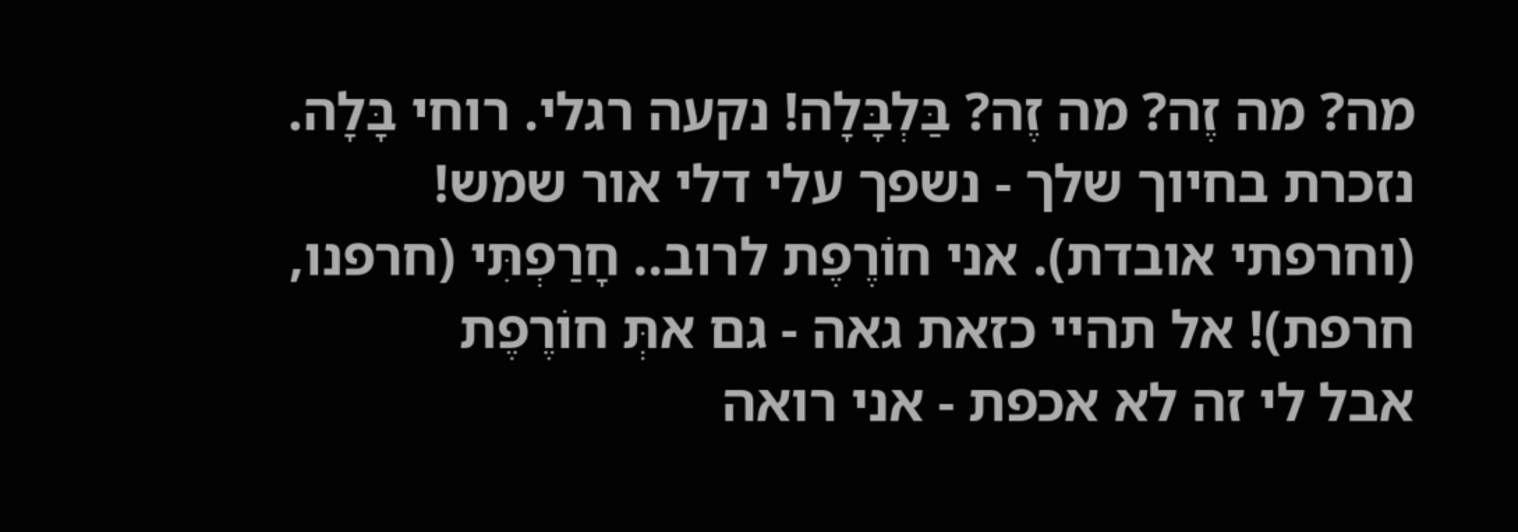מה? מה זֶה? מה זֶה? בַּלְבָּלָה! נקעה רגלי. רוחי בָּלָה.
נזכרת בחיוך שלך - נשפך עלי דלי אור שמש! (וחרפתי אובדת). אני חוֹרֶפֶת לרוב.. חָרַפְתִּי (חרפנו, חרפת)! אל תהיי כזאת גאה - גם אתְּ חוֹרֶפֶת
אבל לי זה לא אכפת - אני רואה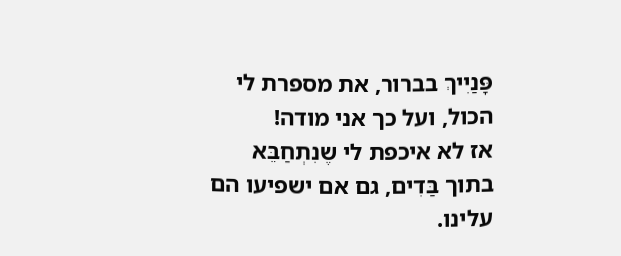פָּנַיִיךְ בברור, את מספרת לי הכול, ועל כך אני מודה!
אז לא איכפת לי שֶנִתְחַבֵּא בתוך בַּדִים, גם אם ישפיעו הם עלינו.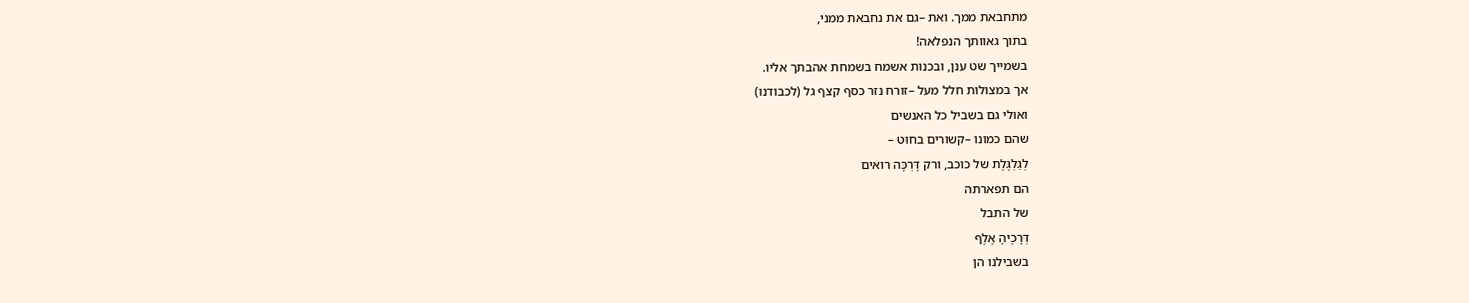מתחבאת ממך. ואת –גם את נחבאת ממני,
בתוך גאוותך הנפלאה!
בשמייך שט ענן, ובכנות אשמח בשמחת אהבתך אליו.
אך במצולות חלל מעל –זורח נזר כסף קצף גל (לכבודנו)
ואולי גם בשביל כל האנשים
שהם כמונו –קשורים בחוּט –
לְגַלְגֶּלֶת של כוכב, ורק דָּרְכָּה רואים
הם תפארתה
של התבל
דְּרָכֶיהָ אֶלֶף
בשבילנו הן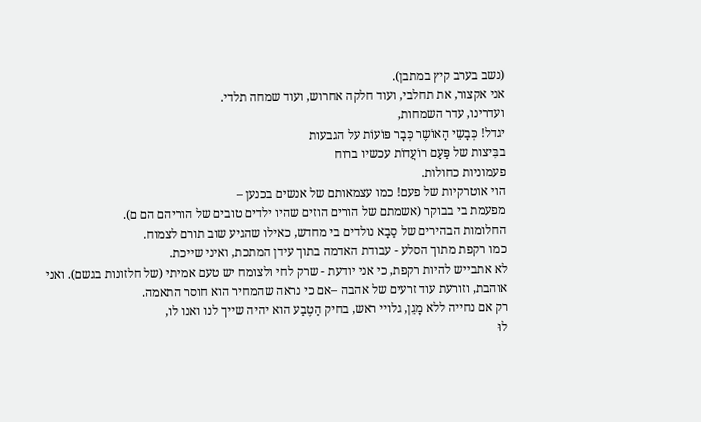(נשב בערב קיץ במתבן).
אני אקצור, את תחלבי, ועוד חלקה אחרוש, ועוד שמחה תלדי.
ועדרינו, עדר השמחות,
יגדל! כְּבָשֵי הָאוֹשֶר כְּבָר פּוֹעוֹת על הגבעות
בבִּיצות של פַּעַם רוֹעֲדוֹת עכשיו ברוח
פעמוניות כחולות.
הוי אוטרקיות של פעם! כמו עצמאותם של אנשים בכנען –
מפעמת בי בבוקר (אשמתם של הורים הוזים שהיו ילדים טובים של הוריהם הם ם).
החלומות הבהירים של סַבָא נולדים בי מחדש, כאילו שהגיע שוב תורם לצמוח.
כמו רקפת מתוך הסלע - עבודת האדמה בתוך עידן המתכת, ואיני שייכת.
לא אתבייש להיות רקפת, כי אני יודעת - שרק לחי ולצומח יש טעם אמיתי (של חלזונות בגשם). ואני אוהבת, וזורעת עוד זרעים של אהבה –אם כי נראה שהמחיר הוא חוסר התאמה.
רק אם נחייה ללא מָגֵן, גלויי ראש, בחיק הַטֶבַע הוא יהיה שייך לנו ואנו לו,
לוּ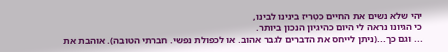יהי שלא נשים את החיים כִּטְרִיז בינינו לבינו,
כי הגיונו נראה לי היום כהיגיון הנכון ביותר.
... וגם כך...(ניתן לייחס את הדברים לגבר אהוב. או לכפולת נפשי. חברתי הטובה). אוהבת את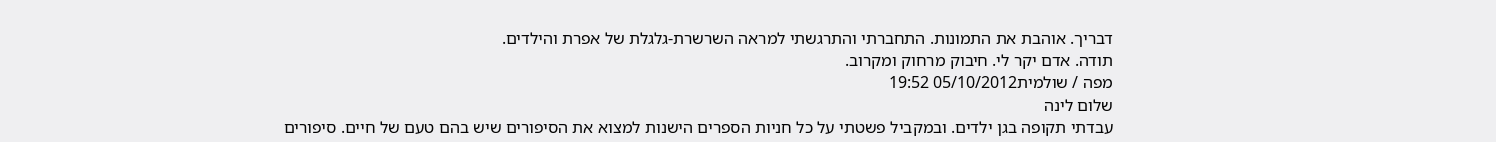דבריך. אוהבת את התמונות. התחברתי והתרגשתי למראה השרשרת-גלגלת של אפרת והילדים.
תודה. אדם יקר לי. חיבוק מרחוק ומקרוב.
מפה / שולמית05/10/2012 19:52
שלום לינה
עבדתי תקופה בגן ילדים. ובמקביל פשטתי על כל חניות הספרים הישנות למצוא את הסיפורים שיש בהם טעם של חיים. סיפורים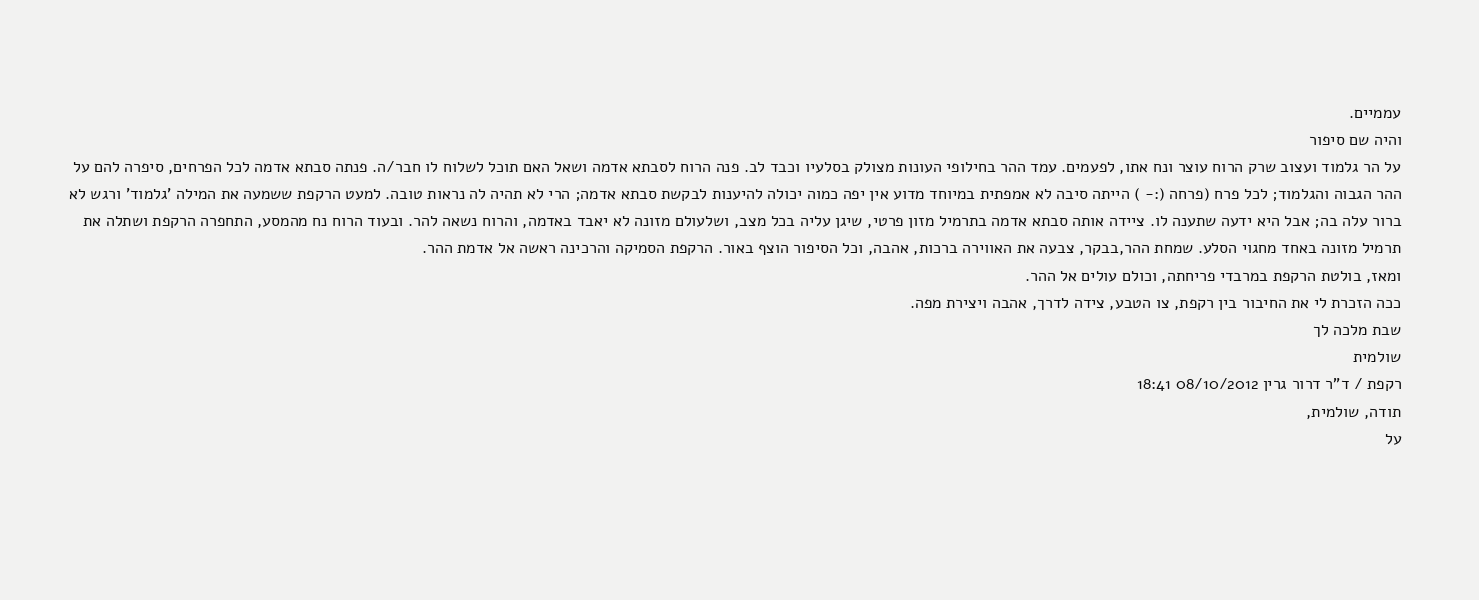עממיים.
והיה שם סיפור
על הר גלמוד ועצוב שרק הרוח עוצר ונח אתו, לפעמים. עמד ההר בחילופי העונות מצולק בסלעיו וכבד לב. פנה הרוח לסבתא אדמה ושאל האם תוכל לשלוח לו חבר/ה. פנתה סבתא אדמה לכל הפרחים, סיפרה להם על ההר הגבוה והגלמוד; לכל פרח (פרחה (:- ) הייתה סיבה לא אמפתית במיוחד מדוע אין יפה כמוה יכולה להיענות לבקשת סבתא אדמה; הרי לא תהיה לה נראות טובה. למעט הרקפת ששמעה את המילה 'גלמוד' ורגש לא ברור עלה בה; אבל היא ידעה שתענה לו. ציידה אותה סבתא אדמה בתרמיל מזון פרטי, שיגן עליה בכל מצב, ושלעולם מזונה לא יאבד באדמה, והרוח נשאה להר. ובעוד הרוח נח מהמסע, התחפרה הרקפת ושתלה את תרמיל מזונה באחד מחגוי הסלע. שמחת ההר,בבקר, צבעה את האווירה ברכות, אהבה, וכל הסיפור הוצף באור. הרקפת הסמיקה והרכינה ראשה אל אדמת ההר.
ומאז, בולטת הרקפת במרבדי פריחתה, וכולם עולים אל ההר.
ככה הזכרת לי את החיבור בין רקפת, צו הטבע, צידה לדרך, אהבה ויצירת מפה.
שבת מלכה לך
שולמית
רקפת / ד"ר דרור גרין 08/10/2012 18:41
תודה, שולמית,
על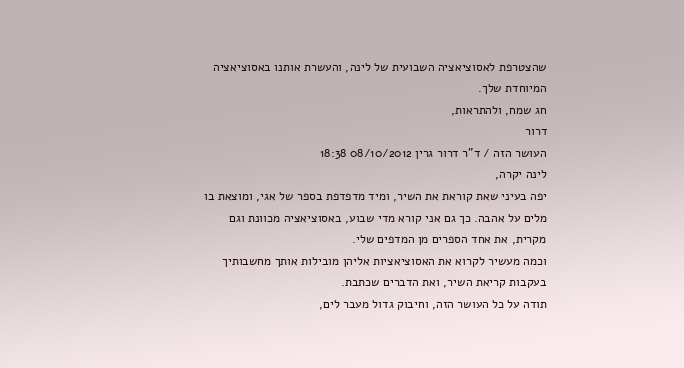שהצטרפת לאסוציאציה השבועית של לינה, והעשרת אותנו באסוציאציה המיוחדת שלך.
חג שמח, ולהתראות,
דרור
העושר הזה / ד"ר דרור גרין 08/10/2012 18:38
לינה יקרה,
יפה בעיני שאת קוראת את השיר, ומיד מדפדפת בספר של אגי, ומוצאת בו מלים על אהבה. כך גם אני קורא מדי שבוע, באסוציאציה מכוונת וגם מקרית, את אחד הספרים מן המדפים שלי.
וכמה מעשיר לקרוא את האסוציאציות אליהן מובילות אותך מחשבותיך בעקבות קריאת השיר, ואת הדברים שכתבת.
תודה על כל העושר הזה, וחיבוק גדול מעבר לים,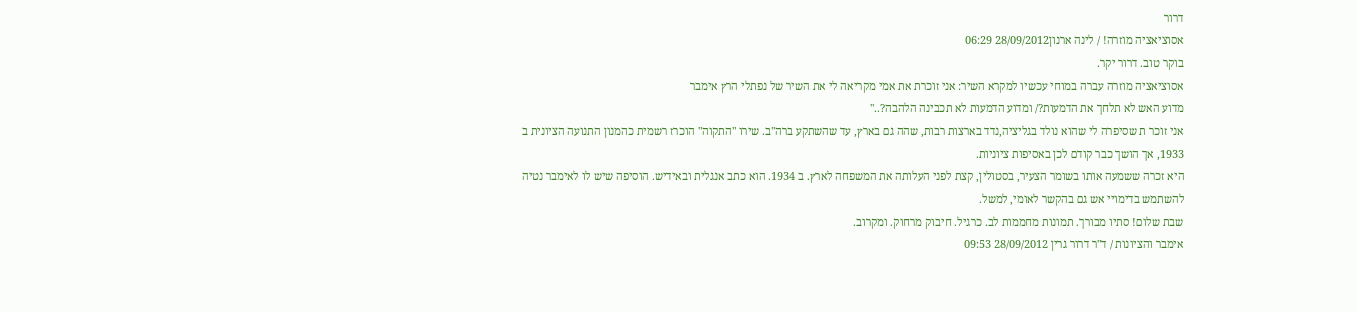דרור
אסוציאציה מוזרה! / לינה ארנון28/09/2012 06:29
בוקר טוב. דרור יקר.
אסוציאציה מוזרה עברה במוחי עכשיו למקרא השיר: אני זוכרת את אמי מקריאה לי את השיר של נפתלי הרץ אימבר
מדוע האש לא תלחך את הדמעות?/ ומדוע הדמעות לא תכבינה הלהבה?.."
אני זוכר ת שסיפרה לי שהוא נולד בגליציה,נדד בארצות רבות, שהה גם בארץ, עד שהשתקע ברה"ב. שירו "התקוה" הוכרז רשמית כהמנון התנועה הציונית ב 1933, אך הושך כבר קודם לכן באסיפות ציוניות.
היא זכרה ששמעה אותו בשומר הצעיר, בסטולין, קצת לפני העלותה את המשפחה לארץ. ב 1934. הוא כתב אנגלית ובאידיש. הוסיפה שיש לו לאימבר נטיה להשתמש בדימויי אש גם בהקשר לאומי, למשל.
שבת שלום! סתיו מבורך. תמונות מחממות לב. כרגיל. חיבוק מרחוק. ומקרוב.
אימבר והציונות / ד"ר דרור גרין 28/09/2012 09:53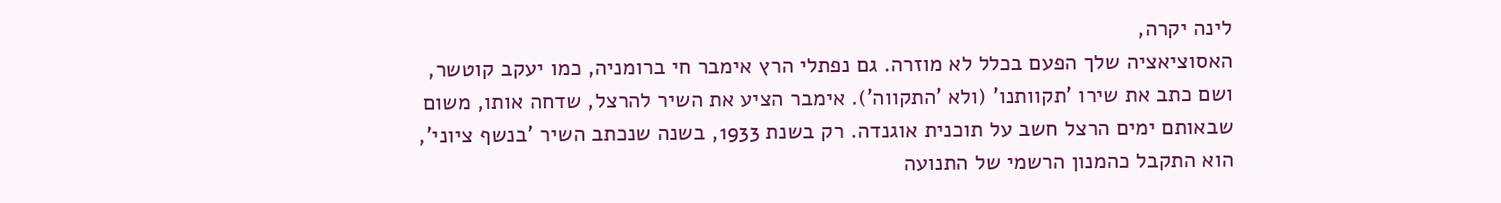לינה יקרה,
האסוציאציה שלך הפעם בכלל לא מוזרה. גם נפתלי הרץ אימבר חי ברומניה, כמו יעקב קוטשר, ושם כתב את שירו 'תקוותנו' (ולא 'התקווה'). אימבר הציע את השיר להרצל, שדחה אותו, משום שבאותם ימים הרצל חשב על תוכנית אוגנדה. רק בשנת 1933, בשנה שנכתב השיר 'בנשף ציוני', הוא התקבל כהמנון הרשמי של התנועה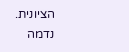הציונית.
נדמה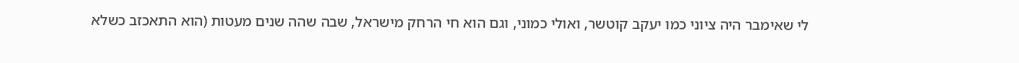לי שאימבר היה ציוני כמו יעקב קוטשר, ואולי כמוני, וגם הוא חי הרחק מישראל, שבה שהה שנים מעטות (הוא התאכזב כשלא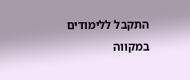התקבל ללימודים במקווה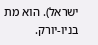ישראל). הוא מת בניו-יורק.